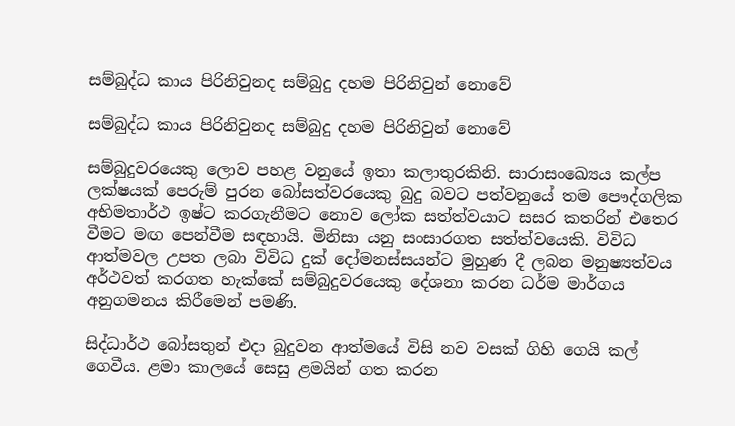සම්බුද්ධ කාය පිරිනිවුනද සම්බුදු දහම පිරිනිවුන් නොවේ

සම්බුද්ධ කාය පිරිනිවුනද සම්බුදු දහම පිරිනිවුන් නොවේ

සම්බුදුවරයෙකු ලොව පහළ වනුයේ ඉතා කලාතුරකිනි. සාරාසංඛ්‍යෙය කල්ප ලක්ෂයක් පෙරුම් පුරන බෝසත්වරයෙකු බුදු බවට පත්වනුයේ තම පෞද්ගලික අභිමතාර්ථ ඉෂ්ට කරගැනීමට නොව ලෝක සත්ත්වයාට සසර කතරින් එතෙර වීමට මඟ පෙන්වීම සඳහායි. මිනිසා යනු සංසාරගත සත්ත්වයෙකි. විවිධ ආත්මවල උපත ලබා විවිධ දුක් දෝමනස්සයන්ට මුහුණ දී ලබන මනුෂ්‍යත්වය අර්ථවත් කරගත හැක්කේ සම්බුදුවරයෙකු දේශනා කරන ධර්ම මාර්ගය අනුගමනය කිරීමෙන් පමණි.

සිද්ධාර්ථ බෝසතුන් එදා බුදුවන ආත්මයේ විසි නව වසක් ගිහි ගෙයි කල් ගෙවීය. ළමා කාලයේ සෙසු ළමයින් ගත කරන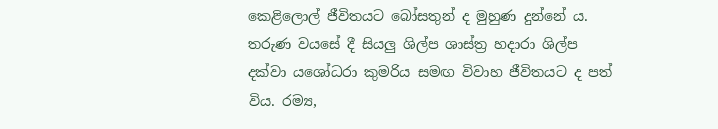කෙළිලොල් ජීවිතයට බෝසතුන් ද මුහුණ දුන්නේ ය. තරුණ වයසේ දී සියලු ශිල්ප ශාස්ත්‍ර හදාරා ශිල්ප දක්වා යශෝධරා කුමරිය සමඟ විවාහ ජීවිතයට ද පත් විය. රම්‍ය,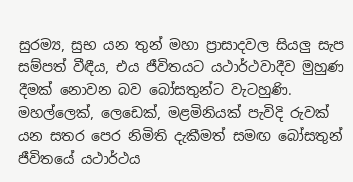සුරම්‍ය, සුභ යන තුන් මහා ප්‍රාසාදවල සියලු සැප සම්පත් වීඳීය, එය ජීවිතයට යථාර්ථවාදීව මුහුණ දීමක් නොවන බව බෝසතුන්ට වැටහුණි. මහල්ලෙක්, ලෙඩෙක්, මළමිනියක් පැවිදි රුවක් යන සතර පෙර නිමිති දැකීමත් සමඟ බෝසතුන් ජීවිතයේ යථාර්ථය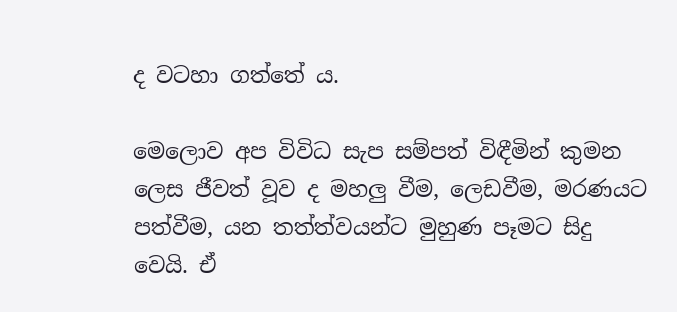ද වටහා ගත්තේ ය.

මෙලොව අප විවිධ සැප සම්පත් විඳීමින් කුමන ලෙස ජීවත් වූව ද මහලු වීම, ලෙඩවීම, මරණයට පත්වීම, යන තත්ත්වයන්ට මුහුණ පෑමට සිදු වෙයි. ඒ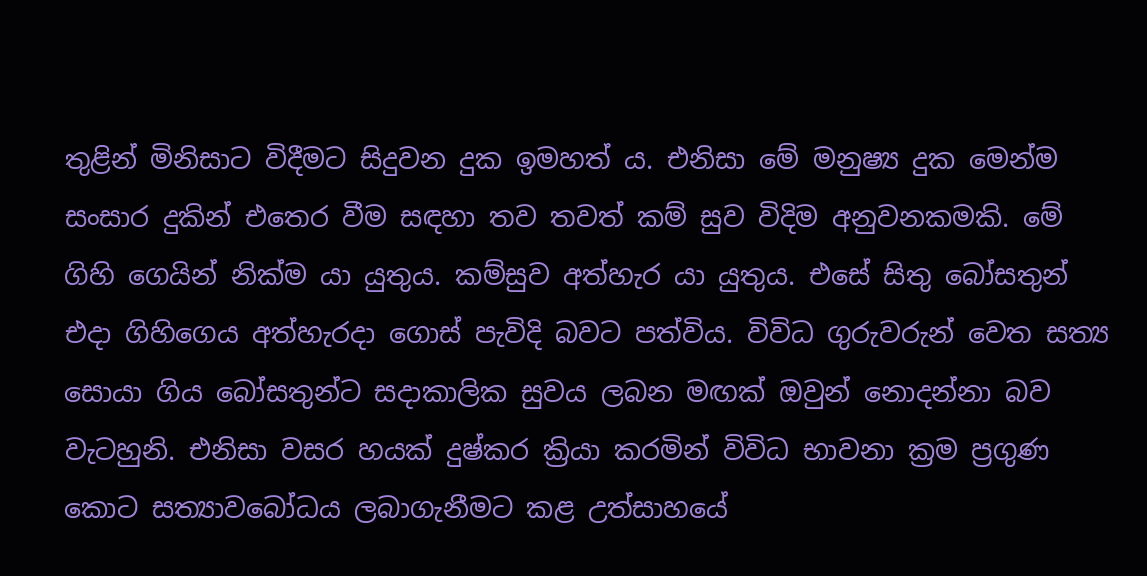තුළින් මිනිසාට විදීමට සිදුවන දුක ඉමහත් ය. එනිසා මේ මනුෂ්‍ය දුක මෙන්ම සංසාර දුකින් එතෙර වීම සඳහා තව තවත් කම් සුව විදිම අනුවනකමකි. මේ ගිහි ගෙයින් නික්ම යා යුතුය. කම්සුව අත්හැර යා යුතුය. එසේ සිතු බෝසතුන් එදා ගිහිගෙය අත්හැරදා ගොස් පැවිදි බවට පත්විය. විවිධ ගුරුවරුන් වෙත සත්‍ය සොයා ගිය බෝසතුන්ට සදාකාලික සුවය ලබන මඟක් ඔවුන් නොදන්නා බව වැටහුනි. එනිසා වසර හයක් දුෂ්කර ක්‍රියා කරමින් විවිධ භාවනා ක්‍රම ප්‍රගුණ කොට සත්‍යාවබෝධය ලබාගැනීමට කළ උත්සාහයේ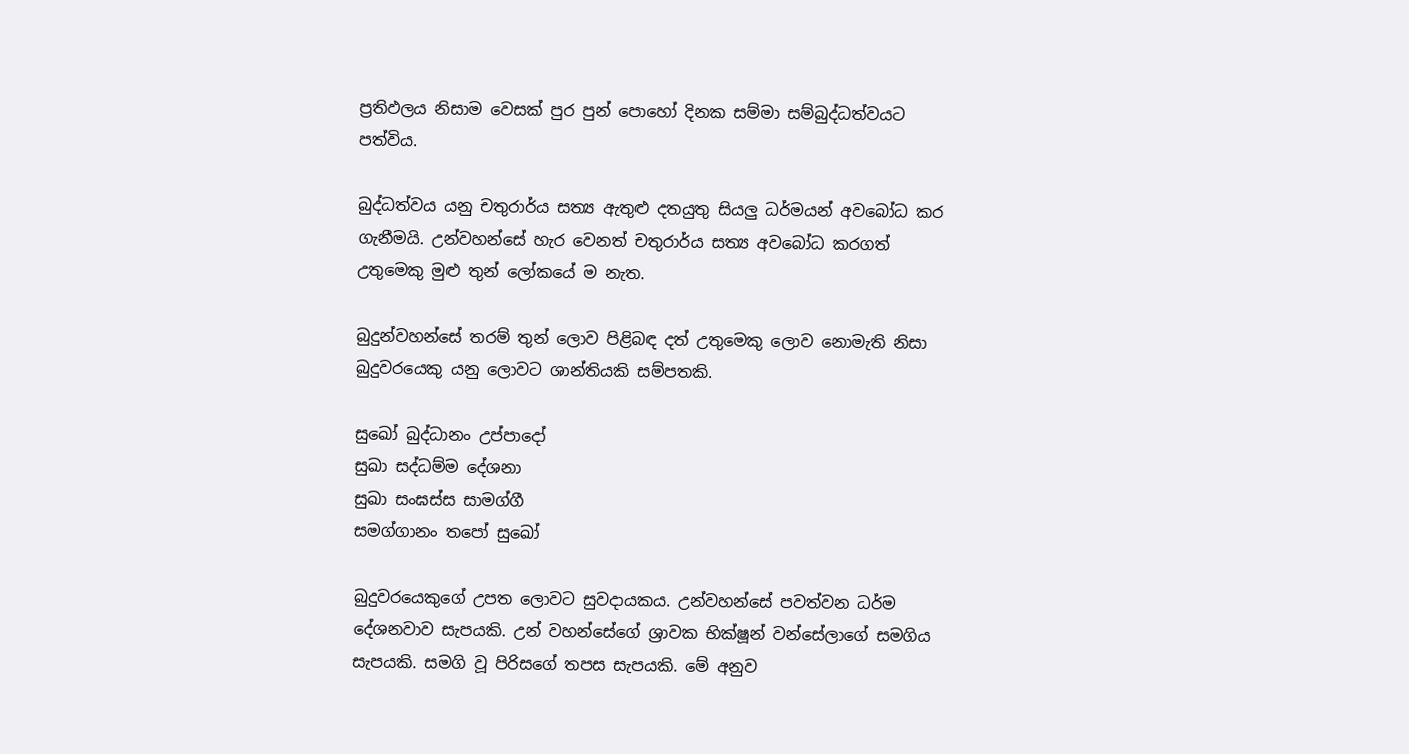ප්‍රතිඵලය නිසාම වෙසක් පුර පුන් පොහෝ දිනක සම්මා සම්බුද්ධත්වයට පත්විය.

බුද්ධත්වය යනු චතුරාර්ය සත්‍ය ඇතුළු දතයුතු සියලු ධර්මයන් අවබෝධ කර ගැනීමයි. උන්වහන්සේ හැර වෙනත් චතුරාර්ය සත්‍ය අවබෝධ කරගත් උතුමෙකු මුළු තුන් ලෝකයේ ම නැත.

බුදුන්වහන්සේ තරම් තුන් ලොව පිළිබඳ දත් උතුමෙකු ලොව නොමැති නිසා බුදුවරයෙකු යනු ලොවට ශාන්තියකි සම්පතකි.

සුඛෝ බුද්ධානං උප්පාදෝ
සුඛා සද්ධම්ම දේශනා
සුඛා සංඝස්ස සාමග්ගී
සමග්ගානං තපෝ සුඛෝ

බුදුවරයෙකුගේ උපත ලොවට සුවදායකය. උන්වහන්සේ පවත්වන ධර්ම දේශනවාව සැපයකි. උන් වහන්සේගේ ශ්‍රාවක භික්ෂූන් වන්සේලාගේ සමගිය සැපයකි. සමගි වූ පිරිසගේ තපස සැපයකි. මේ අනුව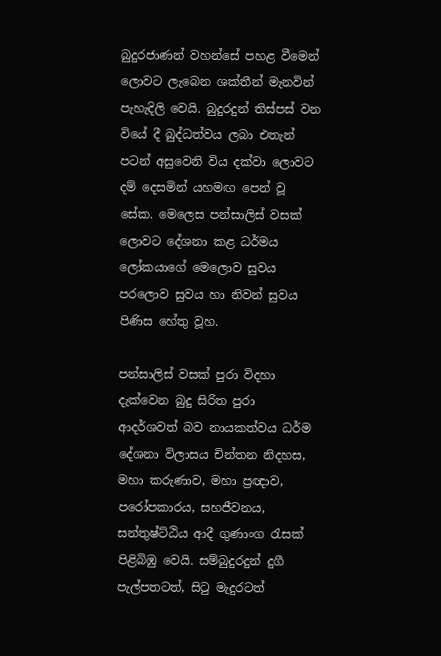බුදුරජාණන් වහන්සේ පහළ වීමෙන් ලොවට ලැබෙන ශක්තීන් මැනවින් පැහැදිලි වෙයි. බුදුරදුන් තිස්පස් වන වියේ දී බුද්ධත්වය ලබා එතැන් පටන් අසුවෙනි විය දක්වා ලොවට දම් දෙසමින් යහමඟ පෙන් වූ සේක. මෙලෙස පන්සාලිස් වසක් ලොවට දේශනා කළ ධර්මය ලෝකයාගේ මෙලොව සුවය පරලොව සුවය හා නිවන් සුවය පිණිස හේතු වූහ.

පන්සාලිස් වසක් පුරා විදහා දැක්වෙන බුදු සිරිත පුරා ආදර්ශවත් බව නායකත්වය ධර්ම දේශනා විලාසය චින්තන නිදහස, මහා කරුණාව, මහා ප්‍රඥාව, පරෝපකාරය, සහජීවනය, සන්තුෂ්ට්ඨිය ආදී ගුණාංග රැසක් පිළිබිඹු වෙයි. සම්බුදුරදුන් දුගී පැල්පතටත්, සිටු මැදුරටත්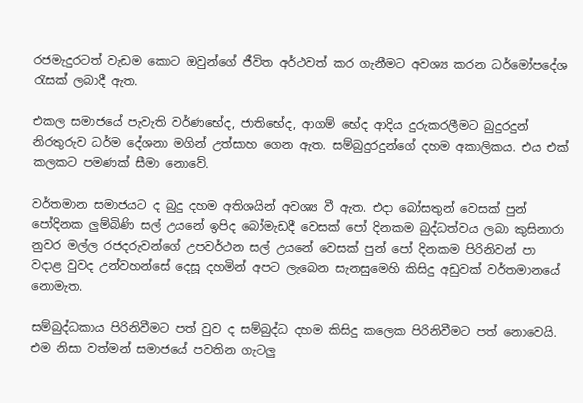රජමැදුරටත් වැඩම කොට ඔවුන්ගේ ජීවිත අර්ථවත් කර ගැනීමට අවශ්‍ය කරන ධර්මෝපදේශ රැසක් ලබාදී ඇත.

එකල සමාජයේ පැවැති වර්ණභේද, ජාතිභේද, ආගම් භේද ආදිය දුරුකරලීමට බුදුරදුන් නිරතුරුව ධර්ම දේශනා මගින් උත්සාහ ගෙන ඇත. සම්බුදුරදුන්ගේ දහම අකාලිකය. එය එක් කලකට පමණක් සීමා නොවේ.

වර්තමාන සමාජයට ද බුදු දහම අතිශයින් අවශ්‍ය වී ඇත. එදා බෝසතුන් වෙසක් පුන් පෝදිනක ලුම්බිණි සල් උයනේ ඉපිද බෝමැඩදී වෙසක් පෝ දිනකම බුද්ධත්වය ලබා කුසිනාරා නුවර මල්ල රජදරුවන්ගේ උපවර්ථන සල් උයනේ වෙසක් පුන් පෝ දිනකම පිරිනිවන් පා වදාළ වුවද උන්වහන්සේ දෙසූ දහමින් අපට ලැබෙන සැනසුමෙහි කිසිදු අඩුවක් වර්තමානයේ නොමැත.

සම්බුද්ධකාය පිරිනිවීමට පත් වුව ද සම්බුද්ධ දහම කිසිදු කලෙක පිරිනිවීමට පත් නොවෙයි. එම නිසා වත්මන් සමාජයේ පවතින ගැටලු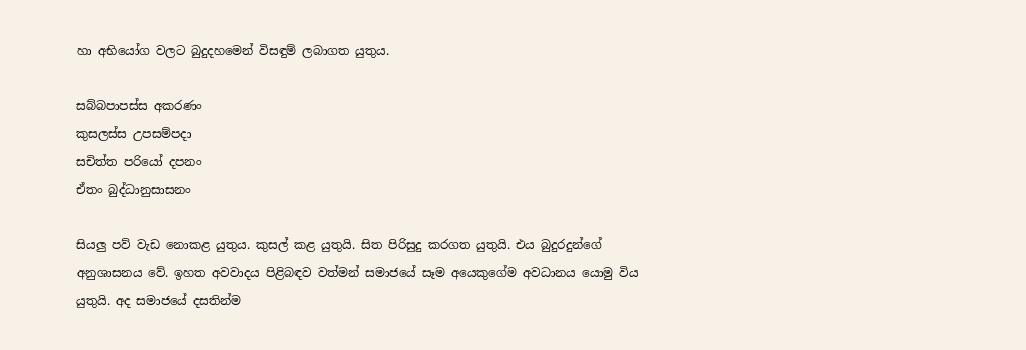හා අභියෝග වලට බුදුදහමෙන් විසඳුම් ලබාගත යුතුය.

සබ්බපාපස්ස අකරණං
කුසලස්ස උපසම්පදා
සචිත්ත පරියෝ දපනං
ඒතං බුද්ධානුසාසනං

සියලු පව් වැඩ නොකළ යුතුය. කුසල් කළ යුතුයි. සිත පිරිසුදු කරගත යුතුයි. එය බුදුරදුන්ගේ අනුශාසනය වේ. ඉහත අවවාදය පිළිබඳව වත්මන් සමාජයේ සෑම අයෙකුගේම අවධානය යොමු විය යුතුයි. අද සමාජයේ දසතින්ම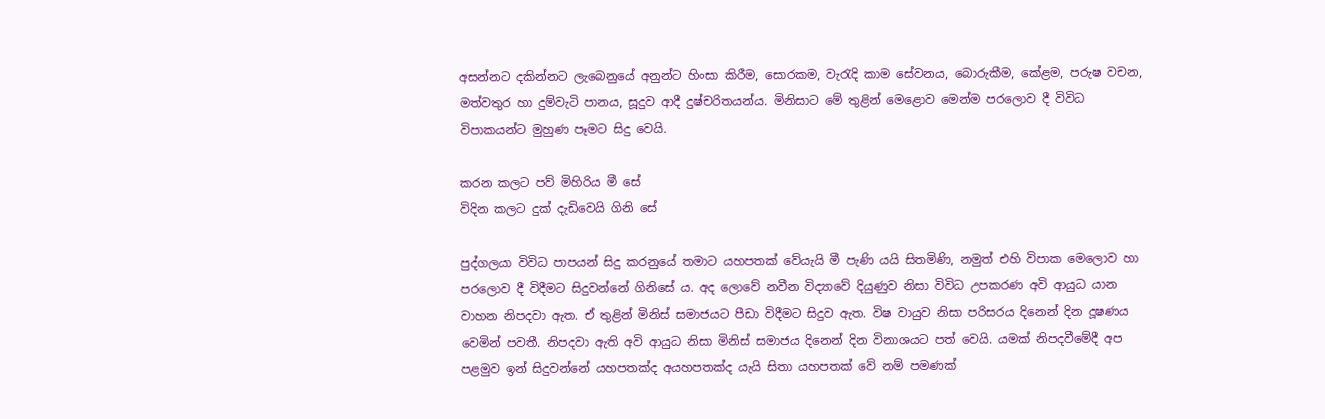අසන්නට දකින්නට ලැබෙනුයේ අනුන්ට හිංසා කිරීම, සොරකම, වැරැදි කාම සේවනය, බොරුකීම, කේළම, පරුෂ වචන, මත්වතුර හා දුම්වැටි පානය, සූදුව ආදී දුෂ්චරිතයන්ය. මිනිසාට මේ තුළින් මෙළොව මෙන්ම පරලොව දී විවිධ විපාකයන්ට මුහුණ පෑමට සිදු වෙයි.

කරන කලට පව් මිහිරිය මී සේ
විදින කලට දුක් දැඩිවෙයි ගිනි සේ

පුද්ගලයා විවිධ පාපයන් සිදු කරනුයේ තමාට යහපතක් වේයැයි මී පැණි යයි සිතමිණි, නමුත් එහි විපාක මෙලොව හා පරලොව දී විදීමට සිදුවන්නේ ගිනිසේ ය. අද ලොවේ නවීන විද්‍යාවේ දියුණුව නිසා විවිධ උපකරණ අවි ආයුධ යාන වාහන නිපදවා ඇත. ඒ තුළින් මිනිස් සමාජයට පීඩා විදීමට සිදුව ඇත. විෂ වායුව නිසා පරිසරය දිනෙන් දින දූෂණය වෙමින් පවතී. නිපදවා ඇති අවි ආයුධ නිසා මිනිස් සමාජය දිනෙන් දින විනාශයට පත් වෙයි. යමක් නිපදවීමේදී අප පළමුව ඉන් සිදුවන්නේ යහපතක්ද අයහපතක්ද යැයි සිතා යහපතක් වේ නම් පමණක්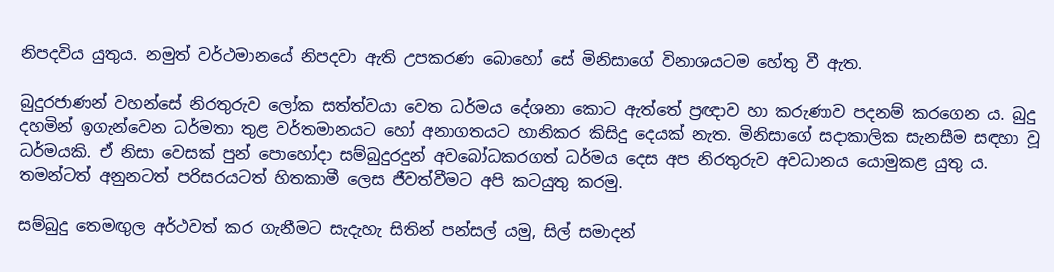නිපදවිය යුතුය. නමුත් වර්ථමානයේ නිපදවා ඇති උපකරණ බොහෝ සේ මිනිසාගේ විනාශයටම හේතු වී ඇත.

බුදුරජාණන් වහන්සේ නිරතුරුව ලෝක සත්ත්වයා වෙත ධර්මය දේශනා කොට ඇත්තේ ප්‍රඥාව හා කරුණාව පදනම් කරගෙන ය. බුදු දහමින් ඉගැන්වෙන ධර්මතා තුළ වර්තමානයට හෝ අනාගතයට හානිකර කිසිදු දෙයක් නැත. මිනිසාගේ සදාකාලික සැනසීම සඳහා වූ ධර්මයකි. ඒ නිසා වෙසක් පුන් පොහෝදා සම්බුදුරදුන් අවබෝධකරගත් ධර්මය දෙස අප නිරතුරුව අවධානය යොමුකළ යුතු ය. තමන්ටත් අනුනටත් පරිසරයටත් හිතකාමී ලෙස ජීවත්වීමට අපි කටයුතු කරමු.

සම්බුදු තෙමඟුල අර්ථවත් කර ගැනීමට සැදැහැ සිතින් පන්සල් යමු, සිල් සමාදන්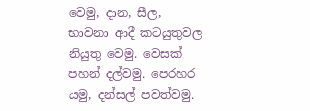වෙමු, දාන, සීල, භාවනා ආදී කටයුතුවල නියුතු වෙමු. වෙසක් පහන් දල්වමු. පෙරහර යමු, දන්සල් පවත්වමු.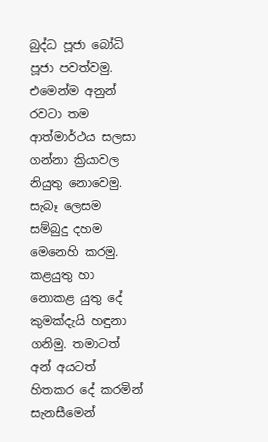බුද්ධ පූජා බෝධි පූජා පවත්වමු. එමෙන්ම අනුන් රවටා තම ආත්මාර්ථය සලසා ගන්නා ක්‍රියාවල නියුතු නොවෙමු. සැබෑ ලෙසම සම්බුදු දහම මෙනෙහි කරමු. කළයුතු හා නොකළ යුතු දේ කුමක්දැයි හඳුනා ගනිමු. තමාටත් අන් අයටත් හිතකර දේ කරමින් සැනසීමෙන්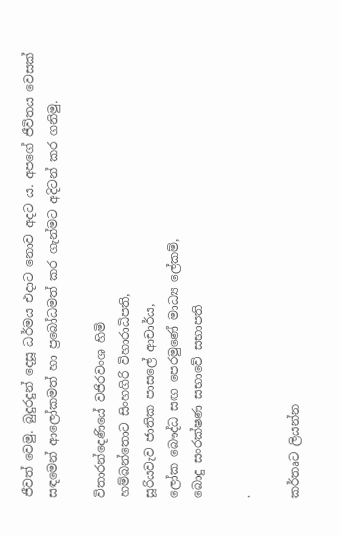ජීවත් වෙමු. බුදුරදුන් දෙසූ ධර්මය එදාට නොව අදට ය. අපගේ ජීවිතය වෙසක් සඳමෙන් ආලෝකමත් හා ප්‍රබෝධමත් කර ගැන්මට අදිටන් කර ගනිමු.

විතාරන්දෙණියේ වජිරවංශ හිමි
හම්බන්තොට සිංහගිරි විහාරාධිපති,
සූරියවැව ජාතික පාසලේ ආචාර්ය,
ලෝක බෞද්ධ සඟ පෙරමුණේ මාධ්‍ය ලේකම්,
බොදු සංරක්ෂණ සභාවේ සභාපති

.

කර්තෘට ලියන්න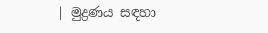| මුද්‍රණය සඳහා